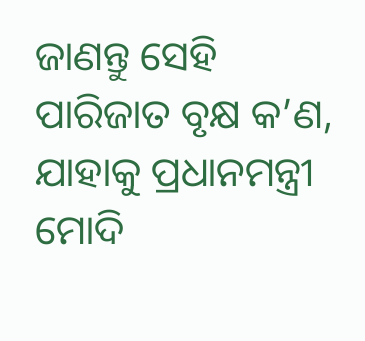ଜାଣନ୍ତୁ ସେହି ପାରିଜାତ ବୃକ୍ଷ କ’ଣ, ଯାହାକୁ ପ୍ରଧାନମନ୍ତ୍ରୀ ମୋଦି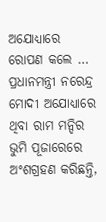ଅଯୋଧ୍ୟାରେ ରୋପଣ କଲେ …
ପ୍ରଧାନମନ୍ତ୍ରୀ ନରେନ୍ଦ୍ର ମୋଦୀ ଅଯୋଧ୍ୟାରେ ଥିବା ରାମ ମନ୍ଦିର ଭୁମି ପୂଜାରେରେ ଅଂଶଗ୍ରହଣ କରିଛନ୍ତି,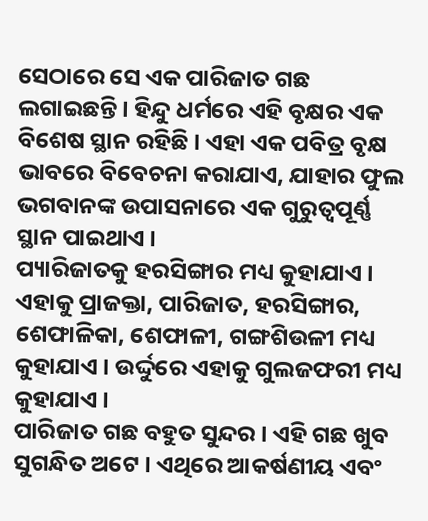ସେଠାରେ ସେ ଏକ ପାରିଜାତ ଗଛ ଲଗାଇଛନ୍ତି । ହିନ୍ଦୁ ଧର୍ମରେ ଏହି ବୃକ୍ଷର ଏକ ବିଶେଷ ସ୍ଥାନ ରହିଛି । ଏହା ଏକ ପବିତ୍ର ବୃକ୍ଷ ଭାବରେ ବିବେଚନା କରାଯାଏ, ଯାହାର ଫୁଲ ଭଗବାନଙ୍କ ଉପାସନାରେ ଏକ ଗୁରୁତ୍ୱପୂର୍ଣ୍ଣ ସ୍ଥାନ ପାଇଥାଏ ।
ପ୍ୟାରିଜାତକୁ ହରସିଙ୍ଗାର ମଧ୍ୟ କୁହାଯାଏ । ଏହାକୁ ପ୍ରାଜକ୍ତା, ପାରିଜାତ, ହରସିଙ୍ଗାର, ଶେଫାଳିକା, ଶେଫାଳୀ, ଗଙ୍ଗଶିଉଳୀ ମଧ୍ୟ କୁହାଯାଏ । ଉର୍ଦ୍ଦୁରେ ଏହାକୁ ଗୁଲଜଫରୀ ମଧ୍ୟ କୁହାଯାଏ ।
ପାରିଜାତ ଗଛ ବହୁତ ସୁନ୍ଦର । ଏହି ଗଛ ଖୁବ ସୁଗନ୍ଧିତ ଅଟେ । ଏଥିରେ ଆକର୍ଷଣୀୟ ଏବଂ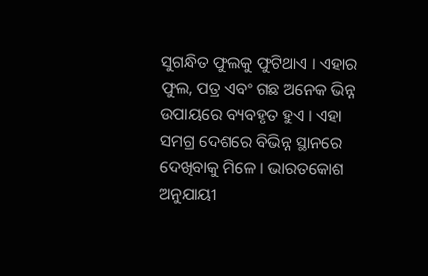ସୁଗନ୍ଧିତ ଫୁଲକୁ ଫୁଟିଥାଏ । ଏହାର ଫୁଲ, ପତ୍ର ଏବଂ ଗଛ ଅନେକ ଭିନ୍ନ ଉପାୟରେ ବ୍ୟବହୃତ ହୁଏ । ଏହା ସମଗ୍ର ଦେଶରେ ବିଭିନ୍ନ ସ୍ଥାନରେ ଦେଖିବାକୁ ମିଳେ । ଭାରତକୋଶ ଅନୁଯାୟୀ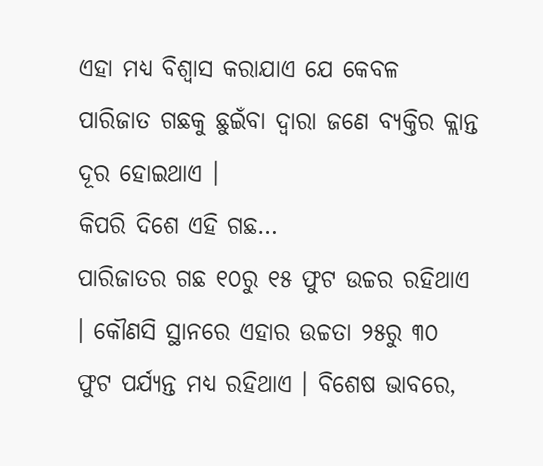ଏହା ମଧ୍ୟ ବିଶ୍ୱାସ କରାଯାଏ ଯେ କେବଳ ପାରିଜାତ ଗଛକୁ ଛୁଇଁବା ଦ୍ୱାରା ଜଣେ ବ୍ୟକ୍ତିର କ୍ଲାନ୍ତ ଦୂର ହୋଇଥାଏ ।
କିପରି ଦିଶେ ଏହି ଗଛ…
ପାରିଜାତର ଗଛ ୧୦ରୁ ୧୫ ଫୁଟ ଉଚ୍ଚର ରହିଥାଏ । କୌଣସି ସ୍ଥାନରେ ଏହାର ଉଚ୍ଚତା ୨୫ରୁ ୩୦ ଫୁଟ ପର୍ଯ୍ୟନ୍ତ ମଧ୍ୟ ରହିଥାଏ । ବିଶେଷ ଭାବରେ,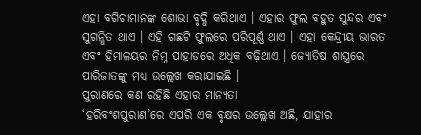ଏହା ବଗିଚାମାନଙ୍କ ଶୋଭା ବୃଦ୍ଧି କରିଥାଏ । ଏହାର ଫୁଲ ବହୁତ ସୁନ୍ଦର ଏବଂ ସୁଗନ୍ଧିତ ଥାଏ । ଏହି ଗଛଟି ଫୁଲରେ ପରିପୂର୍ଣ୍ଣ ଥାଏ । ଏହା କେନ୍ଦ୍ରୀୟ ଭାରତ ଏବଂ ହିମାଳୟର ନିମ୍ନ ପାହାଡରେ ଅଧିକ ବଢ଼ିଥାଏ । ଜ୍ୟୋତିଷ ଶାସ୍ତ୍ରରେ ପାରିଜାତଙ୍କୁ ମଧ୍ୟ ଉଲ୍ଲେଖ କରାଯାଇଛି ।
ପୁରାଣରେ କଣ ରହିଛି ଏହାର ମାନ୍ୟତା
‘ହରିବଂଶପୁରାଣ’ରେ ଏପରି ଏକ ବୃକ୍ଷର ଉଲ୍ଲେଖ ଅଛି, ଯାହାର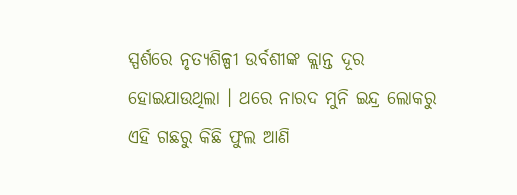ସ୍ପର୍ଶରେ ନୃତ୍ୟଶିଳ୍ପୀ ଉର୍ବଶୀଙ୍କ କ୍ଲାନ୍ତ ଦୂର ହୋଇଯାଉଥିଲା । ଥରେ ନାରଦ ମୁନି ଇନ୍ଦ୍ର ଲୋକରୁ ଏହି ଗଛରୁ କିଛି ଫୁଲ ଆଣି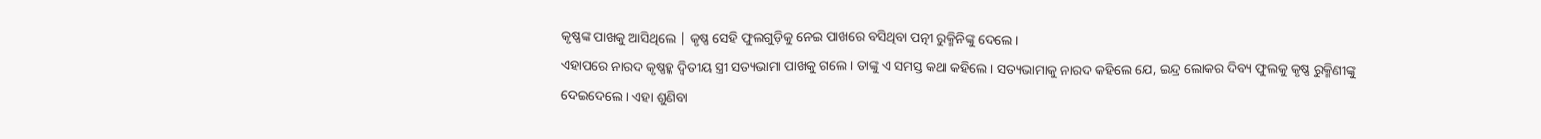କୃଷ୍ଣଙ୍କ ପାଖକୁ ଆସିଥିଲେ | କୃଷ୍ଣ ସେହି ଫୁଲଗୁଡ଼ିକୁ ନେଇ ପାଖରେ ବସିଥିବା ପତ୍ନୀ ରୁକ୍ମିନିଙ୍କୁ ଦେଲେ ।
ଏହାପରେ ନାରଦ କୃଷ୍ଣହ୍କ ଦ୍ୱିତୀୟ ସ୍ତ୍ରୀ ସତ୍ୟଭାମା ପାଖକୁ ଗଲେ । ତାଙ୍କୁ ଏ ସମସ୍ତ କଥା କହିଲେ । ସତ୍ୟଭାମାକୁ ନାରଦ କହିଲେ ଯେ, ଇନ୍ଦ୍ର ଲୋକର ଦିବ୍ୟ ଫୁଲକୁ କୃଷ୍ଣ ରୁକ୍ମିଣୀଙ୍କୁ ଦେଇଦେଲେ । ଏହା ଶୁଣିବା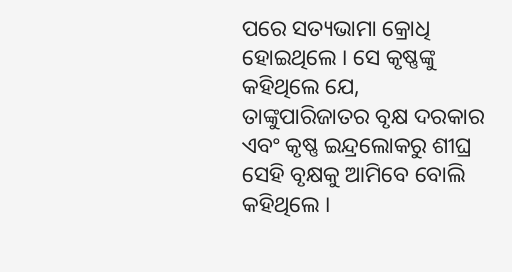ପରେ ସତ୍ୟଭାମା କ୍ରୋଧି ହୋଇଥିଲେ । ସେ କୃଷ୍ଣଙ୍କୁ କହିଥିଲେ ଯେ, ତାଙ୍କୁପାରିଜାତର ବୃକ୍ଷ ଦରକାର ଏବଂ କୃଷ୍ଣ ଇନ୍ଦ୍ରଲୋକରୁ ଶୀଘ୍ର ସେହି ବୃକ୍ଷକୁ ଆମିବେ ବୋଲି କହିଥିଲେ ।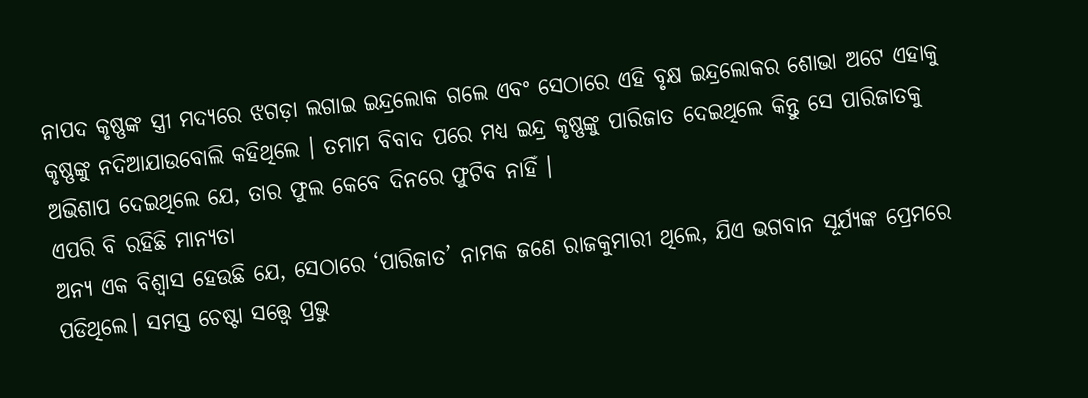ନାପଦ କୃଷ୍ଣଙ୍କ ସ୍ତ୍ରୀ ମଦ୍ୟରେ ଝଗଡ଼ା ଲଗାଇ ଇନ୍ଦ୍ରଲୋକ ଗଲେ ଏବଂ ସେଠାରେ ଏହି ବୃକ୍ଷ ଇନ୍ଦ୍ରଲୋକର ଶୋଭା ଅଟେ ଏହାକୁ କୃଷ୍ଣଙ୍କୁ ନଦିଆଯାଉବୋଲି କହିଥିଲେ । ତମାମ ବିବାଦ ପରେ ମଧ୍ୟ ଇନ୍ଦ୍ର କୃଷ୍ଣଙ୍କୁ ପାରିଜାତ ଦେଇଥିଲେ କିନ୍ତୁ ସେ ପାରିଜାତକୁ ଅଭିଶାପ ଦେଇଥିଲେ ଯେ, ତାର ଫୁଲ କେବେ ଦିନରେ ଫୁଟିବ ନାହିଁ ।
ଏପରି ବି ରହିଛି ମାନ୍ୟତା
ଅନ୍ୟ ଏକ ବିଶ୍ୱାସ ହେଉଛି ଯେ, ସେଠାରେ ‘ପାରିଜାତ’ ନାମକ ଜଣେ ରାଜକୁମାରୀ ଥିଲେ, ଯିଏ ଭଗବାନ ସୂର୍ଯ୍ୟଙ୍କ ପ୍ରେମରେ ପଡିଥିଲେ। ସମସ୍ତ ଚେଷ୍ଟା ସତ୍ତ୍ୱେ ପ୍ରଭୁ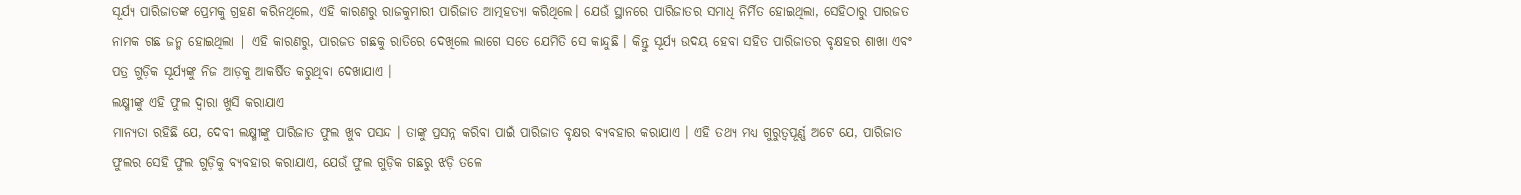ସୂର୍ଯ୍ୟ ପାରିଜାତଙ୍କ ପ୍ରେମକୁ ଗ୍ରହଣ କରିନଥିଲେ, ଏହି କାରଣରୁ ରାଜକୁମାରୀ ପାରିଜାତ ଆତ୍ମହତ୍ୟା କରିଥିଲେ। ଯେଉଁ ସ୍ଥାନରେ ପାରିଜାତର ସମାଧି ନିର୍ମିତ ହୋଇଥିଲା, ସେହିଠାରୁ ପାରଜତ ନାମକ ଗଛ ଜନ୍ମ ହୋଇଥିଲା | ଏହି କାରଣରୁ, ପାରଜତ ଗଛକୁ ରାତିରେ ଦେଖିଲେ ଲାଗେ ସତେ ଯେମିତି ସେ କାନ୍ଦୁଛି । କିନ୍ତୁ ସୂର୍ଯ୍ୟ ଉଦୟ ହେବା ସହିତ ପାରିଜାତର ବୃକ୍ଷହର ଶାଖା ଏବଂ ପତ୍ର ଗୁଡ଼ିକ ସୂର୍ଯ୍ୟଙ୍କୁ ନିଜ ଆଡ଼କୁ ଆକର୍ଷିତ କରୁଥିବା ଦେଖାଯାଏ ।
ଲକ୍ଷ୍ମୀଙ୍କୁ ଏହି ଫୁଲ ଦ୍ୱାରା ଖୁସି କରାଯାଏ
ମାନ୍ୟତା ରହିଛି ଯେ, ଦେବୀ ଲକ୍ଷ୍ମୀଙ୍କୁ ପାରିଜାତ ଫୁଲ ଖୁବ ପସନ୍ଦ । ତାଙ୍କୁ ପ୍ରସନ୍ନ କରିବା ପାଇଁ ପାରିଜାତ ବୃକ୍ଷର ବ୍ୟବହାର କରାଯାଏ । ଏହି ତଥ୍ୟ ମଧ୍ୟ ଗୁରୁତ୍ୱପୂର୍ଣ୍ଣ ଅଟେ ଯେ, ପାରିଜାତ ଫୁଲର ସେହି ଫୁଲ ଗୁଡ଼ିକୁ ବ୍ୟବହାର କରାଯାଏ, ଯେଉଁ ଫୁଲ ଗୁଡ଼ିକ ଗଛରୁ ଝଡ଼ି ତଳେ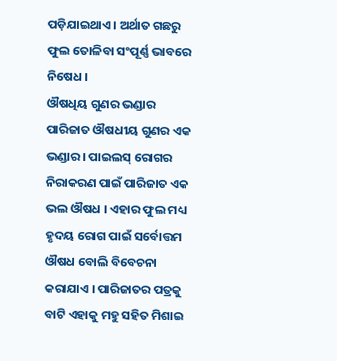ପଡ଼ିଯାଇଥାଏ । ଅର୍ଥାତ ଗଛରୁ ଫୁଲ ତୋଳିବା ସଂପୂର୍ଣ୍ଣ ଭାବରେ ନିଷେଧ ।
ଔଷଧିୟ ଗୁଣର ଭଣ୍ଡାର
ପାରିଜାତ ଔଷଧୀୟ ଗୁଣର ଏକ ଭଣ୍ଡାର । ପାଇଲସ୍ ରୋଗର ନିରାକରଣ ପାଇଁ ପାରିଜାତ ଏକ ଭଲ ଔଷଧ । ଏହାର ଫୁଲ ମଧ୍ୟ ହୃଦୟ ରୋଗ ପାଇଁ ସର୍ବୋତ୍ତମ ଔଷଧ ବୋଲି ବିବେଚନା କରାଯାଏ । ପାରିଜାତର ପତ୍ରକୁ ବାଟି ଏହାକୁ ମହୁ ସହିତ ମିଶାଇ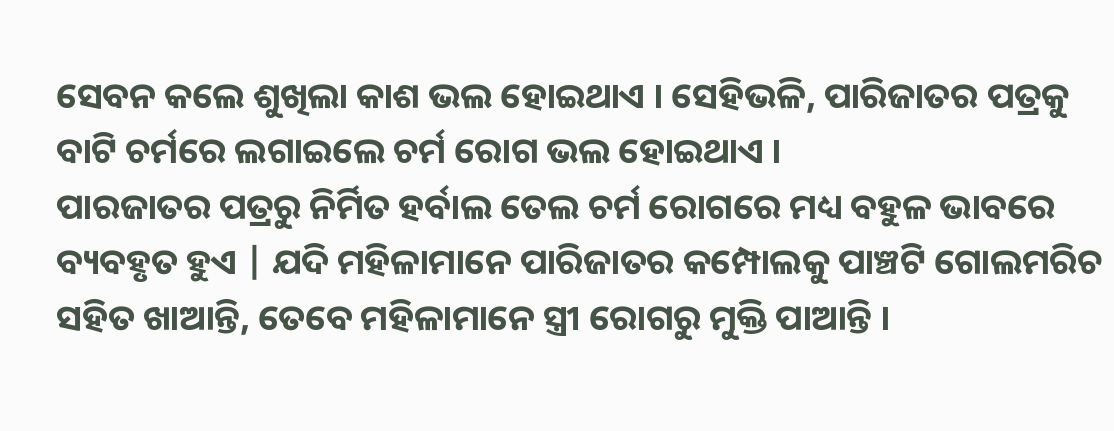ସେବନ କଲେ ଶୁଖିଲା କାଶ ଭଲ ହୋଇଥାଏ । ସେହିଭଳି, ପାରିଜାତର ପତ୍ରକୁ ବାଟି ଚର୍ମରେ ଲଗାଇଲେ ଚର୍ମ ରୋଗ ଭଲ ହୋଇଥାଏ ।
ପାରଜାତର ପତ୍ରରୁ ନିର୍ମିତ ହର୍ବାଲ ତେଲ ଚର୍ମ ରୋଗରେ ମଧ୍ୟ ବହୁଳ ଭାବରେ ବ୍ୟବହୃତ ହୁଏ | ଯଦି ମହିଳାମାନେ ପାରିଜାତର କମ୍ପୋଲକୁ ପାଞ୍ଚଟି ଗୋଲମରିଚ ସହିତ ଖାଆନ୍ତି, ତେବେ ମହିଳାମାନେ ସ୍ତ୍ରୀ ରୋଗରୁ ମୁକ୍ତି ପାଆନ୍ତି ।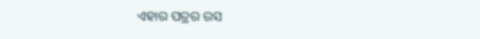ଏହାର ପତ୍ରର ରସ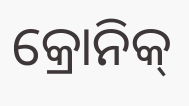କ୍ରୋନିକ୍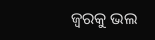ଜ୍ୱରକୁ ଭଲ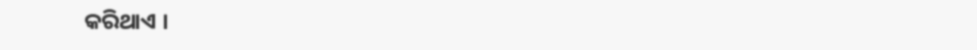କରିଥାଏ ।